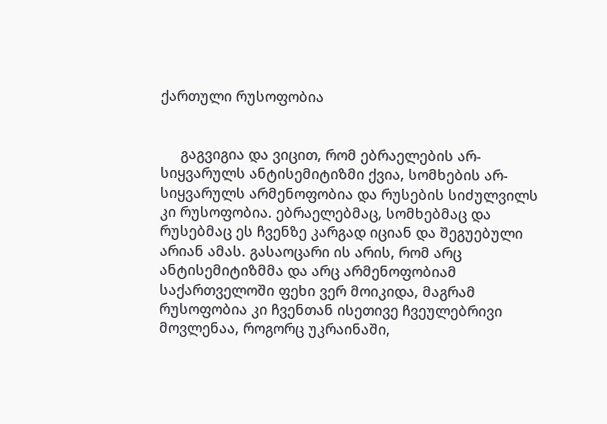ქართული რუსოფობია


     გაგვიგია და ვიცით, რომ ებრაელების არ-სიყვარულს ანტისემიტიზმი ქვია, სომხების არ-სიყვარულს არმენოფობია და რუსების სიძულვილს კი რუსოფობია. ებრაელებმაც, სომხებმაც და რუსებმაც ეს ჩვენზე კარგად იციან და შეგუებული არიან ამას. გასაოცარი ის არის, რომ არც ანტისემიტიზმმა და არც არმენოფობიამ საქართველოში ფეხი ვერ მოიკიდა, მაგრამ რუსოფობია კი ჩვენთან ისეთივე ჩვეულებრივი მოვლენაა, როგორც უკრაინაში,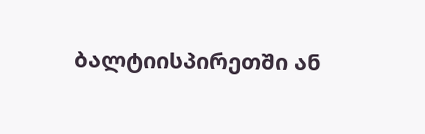ბალტიისპირეთში ან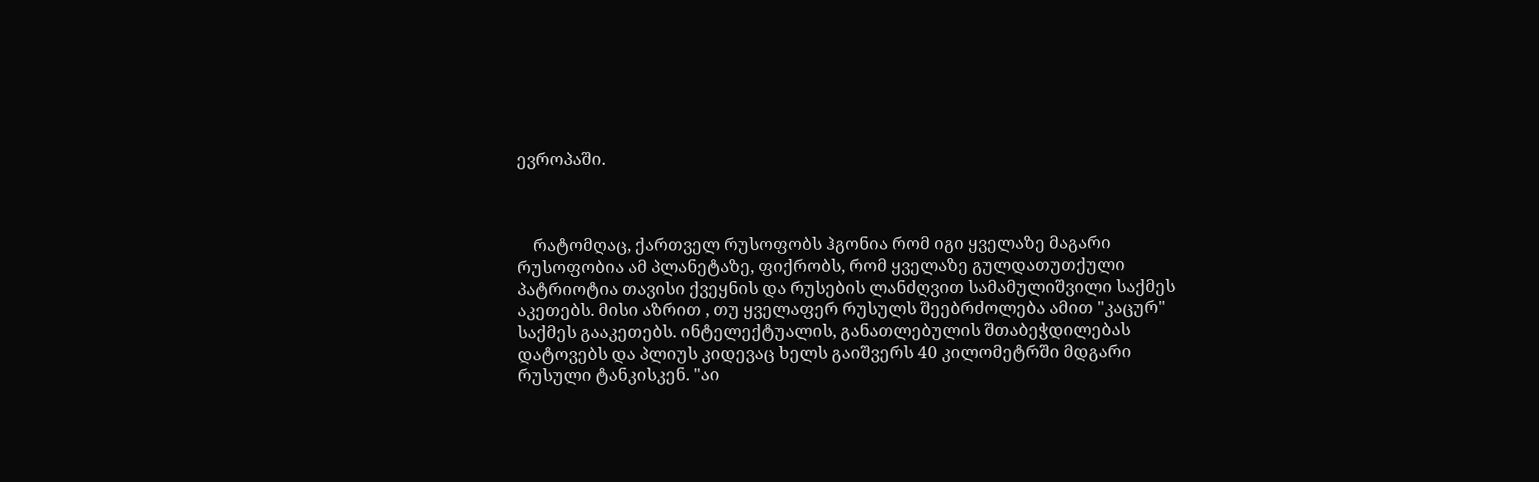ევროპაში.



    რატომღაც, ქართველ რუსოფობს ჰგონია რომ იგი ყველაზე მაგარი რუსოფობია ამ პლანეტაზე, ფიქრობს, რომ ყველაზე გულდათუთქული პატრიოტია თავისი ქვეყნის და რუსების ლანძღვით სამამულიშვილი საქმეს აკეთებს. მისი აზრით , თუ ყველაფერ რუსულს შეებრძოლება ამით "კაცურ"  საქმეს გააკეთებს. ინტელექტუალის, განათლებულის შთაბეჭდილებას დატოვებს და პლიუს კიდევაც ხელს გაიშვერს 40 კილომეტრში მდგარი რუსული ტანკისკენ. "აი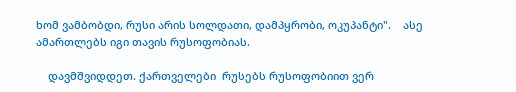ხომ ვამბობდი, რუსი არის სოლდათი, დამპყრობი, ოკუპანტი".    ასე ამართლებს იგი თავის რუსოფობიას.

    დავმშვიდდეთ. ქართველები  რუსებს რუსოფობიით ვერ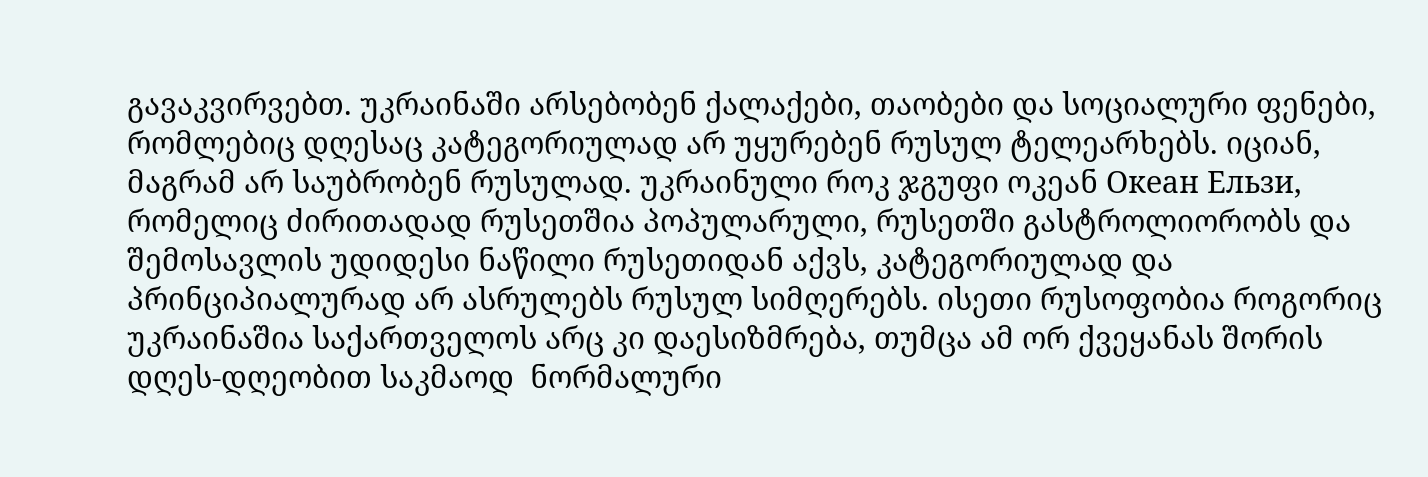გავაკვირვებთ. უკრაინაში არსებობენ ქალაქები, თაობები და სოციალური ფენები, რომლებიც დღესაც კატეგორიულად არ უყურებენ რუსულ ტელეარხებს. იციან, მაგრამ არ საუბრობენ რუსულად. უკრაინული როკ ჯგუფი ოკეან Океан Ельзи, რომელიც ძირითადად რუსეთშია პოპულარული, რუსეთში გასტროლიორობს და შემოსავლის უდიდესი ნაწილი რუსეთიდან აქვს, კატეგორიულად და პრინციპიალურად არ ასრულებს რუსულ სიმღერებს. ისეთი რუსოფობია როგორიც უკრაინაშია საქართველოს არც კი დაესიზმრება, თუმცა ამ ორ ქვეყანას შორის დღეს-დღეობით საკმაოდ  ნორმალური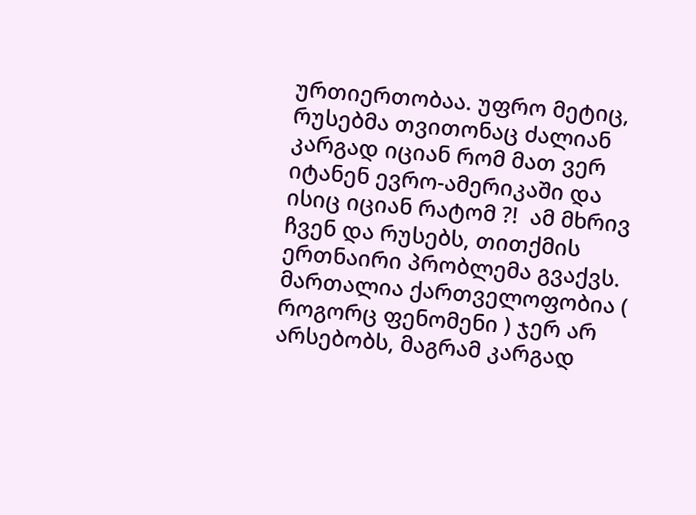ურთიერთობაა. უფრო მეტიც, რუსებმა თვითონაც ძალიან კარგად იციან რომ მათ ვერ იტანენ ევრო-ამერიკაში და ისიც იციან რატომ ?!  ამ მხრივ ჩვენ და რუსებს, თითქმის ერთნაირი პრობლემა გვაქვს.  მართალია ქართველოფობია ( როგორც ფენომენი ) ჯერ არ არსებობს, მაგრამ კარგად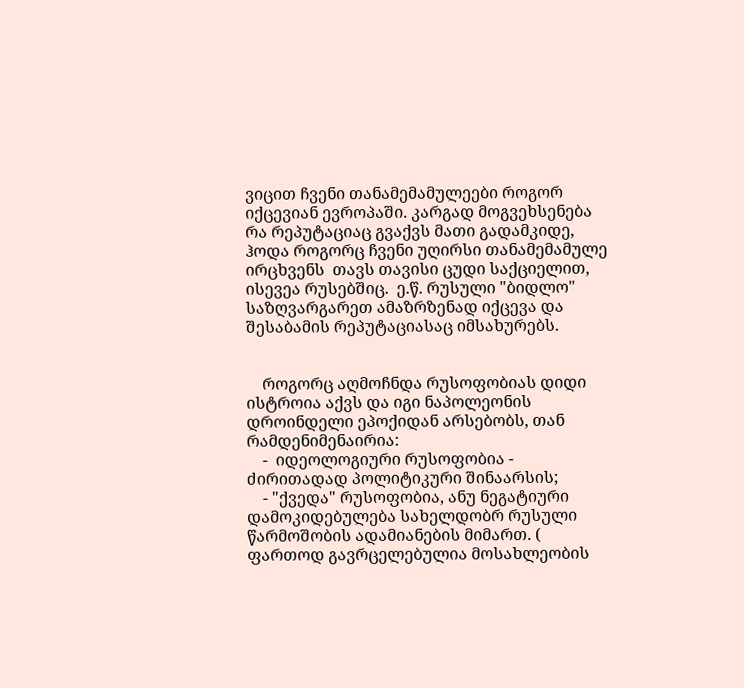ვიცით ჩვენი თანამემამულეები როგორ იქცევიან ევროპაში. კარგად მოგვეხსენება რა რეპუტაციაც გვაქვს მათი გადამკიდე, ჰოდა როგორც ჩვენი უღირსი თანამემამულე ირცხვენს  თავს თავისი ცუდი საქციელით, ისევეა რუსებშიც.  ე.წ. რუსული "ბიდლო" საზღვარგარეთ ამაზრზენად იქცევა და შესაბამის რეპუტაციასაც იმსახურებს.


    როგორც აღმოჩნდა რუსოფობიას დიდი ისტროია აქვს და იგი ნაპოლეონის დროინდელი ეპოქიდან არსებობს, თან რამდენიმენაირია:
    -  იდეოლოგიური რუსოფობია - ძირითადად პოლიტიკური შინაარსის;
    - "ქვედა" რუსოფობია, ანუ ნეგატიური დამოკიდებულება სახელდობრ რუსული წარმოშობის ადამიანების მიმართ. ( ფართოდ გავრცელებულია მოსახლეობის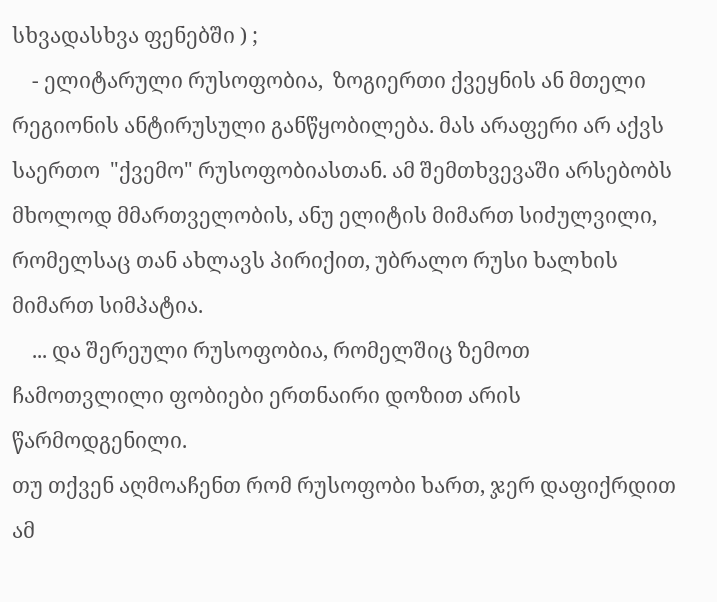სხვადასხვა ფენებში ) ;
    - ელიტარული რუსოფობია,  ზოგიერთი ქვეყნის ან მთელი რეგიონის ანტირუსული განწყობილება. მას არაფერი არ აქვს საერთო  "ქვემო" რუსოფობიასთან. ამ შემთხვევაში არსებობს მხოლოდ მმართველობის, ანუ ელიტის მიმართ სიძულვილი, რომელსაც თან ახლავს პირიქით, უბრალო რუსი ხალხის მიმართ სიმპატია.
    ... და შერეული რუსოფობია, რომელშიც ზემოთ ჩამოთვლილი ფობიები ერთნაირი დოზით არის წარმოდგენილი.
თუ თქვენ აღმოაჩენთ რომ რუსოფობი ხართ, ჯერ დაფიქრდით ამ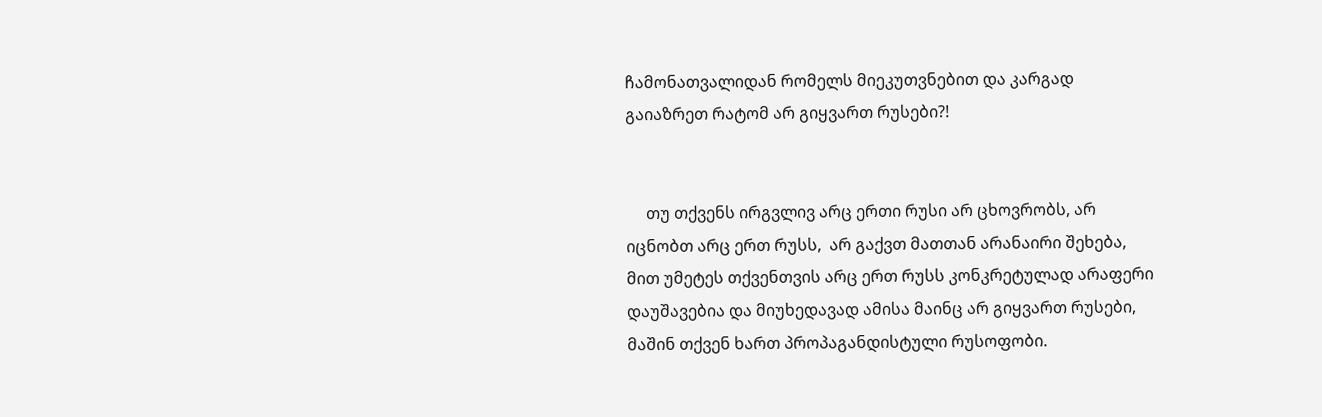ჩამონათვალიდან რომელს მიეკუთვნებით და კარგად გაიაზრეთ რატომ არ გიყვართ რუსები?!


     თუ თქვენს ირგვლივ არც ერთი რუსი არ ცხოვრობს, არ იცნობთ არც ერთ რუსს,  არ გაქვთ მათთან არანაირი შეხება, მით უმეტეს თქვენთვის არც ერთ რუსს კონკრეტულად არაფერი დაუშავებია და მიუხედავად ამისა მაინც არ გიყვართ რუსები, მაშინ თქვენ ხართ პროპაგანდისტული რუსოფობი.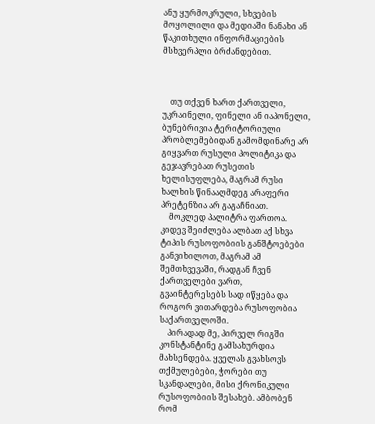ანუ ყურმოკრული, სხვების მოყოლილი და მედიაში ნანახი ან წაკითხული ინფორმაციების მსხვერპლი ბრძანდებით.



    თუ თქვენ ხართ ქართველი, უკრაინელი, ფინელი ან იაპონელი, ბუნებრივია ტერიტორიული პრობლემებიდან გამომდინარე არ გიყვართ რუსული პოლიტიკა და გეჯავრებათ რუსეთის ხელისუფლება, მაგრამ რუსი ხალხის წინააღმდეგ არაფერი პრეტენზია არ გაგაჩნიათ.
    მოკლედ პალიტრა ფართოა. კიდევ შეიძლება ალბათ აქ სხვა ტიპის რუსოფობიის განშტოებები განვიხილოთ, მაგრამ ამ შემთხვევაში, რადგან ჩვენ ქართველები ვართ, გვაინტერესებს სად იწყება და როგორ ვითარდება რუსოფობია საქართველოში.
    პირადად მე, პირველ რიგში კონსტანტინე გამსახურდია მახსენდება. ყველას გვახსოვს თქმულებები, ჭორები თუ სკანდალები, მისი ქრონიკული რუსოფობიის შესახებ. ამბობენ რომ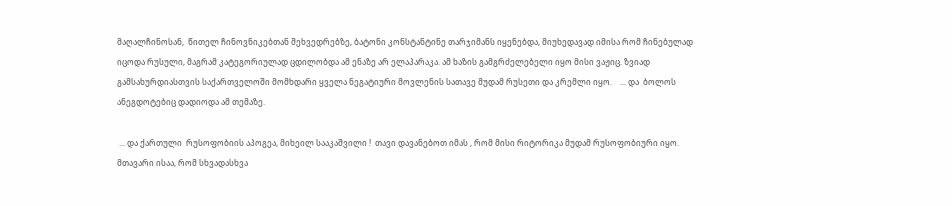მაღალჩინოსან,  წითელ ჩინოვნიკებთან შეხვედრებზე, ბატონი კონსტანტინე თარჯიმანს იყენებდა, მიუხედავად იმისა რომ ჩინებულად იცოდა რუსული, მაგრამ კატეგორიულად ცდილობდა ამ ენაზე არ ელაპარაკა. ამ ხაზის გამგრძელებელი იყო მისი ვაჟიც. ზვიად გამსახურდიასთვის საქართველოში მომხდარი ყველა ნეგატიური მოვლენის სათავე მუდამ რუსეთი და კრემლი იყო.    ... და  ბოლოს ანეგდოტებიც დადიოდა ამ თემაზე.

 ... და ქართული  რუსოფობიის აპოგეა, მიხეილ სააკაშვილი !  თავი დავანებოთ იმას , რომ მისი რიტორიკა მუდამ რუსოფობიური იყო. მთავარი ისაა, რომ სხვადასხვა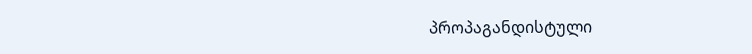პროპაგანდისტული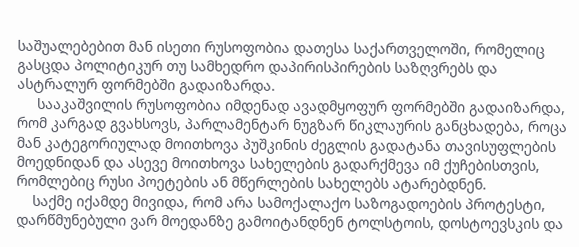საშუალებებით მან ისეთი რუსოფობია დათესა საქართველოში, რომელიც გასცდა პოლიტიკურ თუ სამხედრო დაპირისპირების საზღვრებს და ასტრალურ ფორმებში გადაიზარდა.
     სააკაშვილის რუსოფობია იმდენად ავადმყოფურ ფორმებში გადაიზარდა, რომ კარგად გვახსოვს, პარლამენტარ ნუგზარ წიკლაურის განცხადება, როცა მან კატეგორიულად მოითხოვა პუშკინის ძეგლის გადატანა თავისუფლების მოედნიდან და ასევე მოითხოვა სახელების გადარქმევა იმ ქუჩებისთვის, რომლებიც რუსი პოეტების ან მწერლების სახელებს ატარებდნენ.
    საქმე იქამდე მივიდა, რომ არა სამოქალაქო საზოგადოების პროტესტი, დარწმუნებული ვარ მოედანზე გამოიტანდნენ ტოლსტოის, დოსტოევსკის და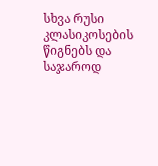სხვა რუსი კლასიკოსების წიგნებს და საჯაროდ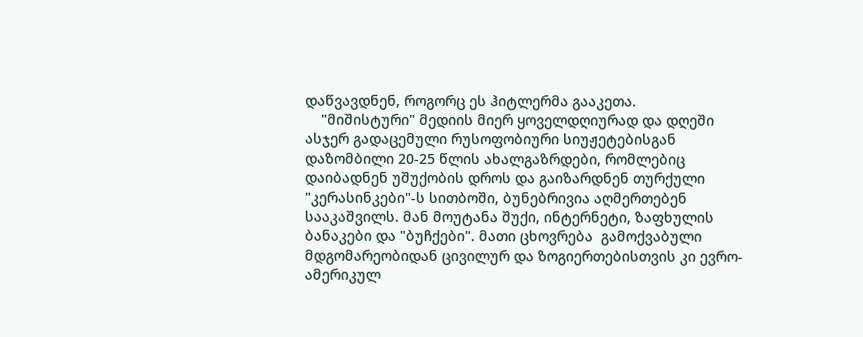დაწვავდნენ, როგორც ეს ჰიტლერმა გააკეთა.
    "მიშისტური" მედიის მიერ ყოველდღიურად და დღეში ასჯერ გადაცემული რუსოფობიური სიუჟეტებისგან დაზომბილი 20-25 წლის ახალგაზრდები, რომლებიც დაიბადნენ უშუქობის დროს და გაიზარდნენ თურქული "კერასინკები"-ს სითბოში, ბუნებრივია აღმერთებენ სააკაშვილს. მან მოუტანა შუქი, ინტერნეტი, ზაფხულის ბანაკები და "ბუჩქები". მათი ცხოვრება  გამოქვაბული მდგომარეობიდან ცივილურ და ზოგიერთებისთვის კი ევრო-ამერიკულ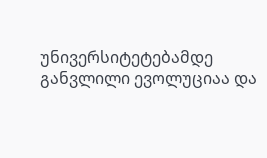უნივერსიტეტებამდე განვლილი ევოლუციაა და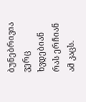ბუნებრივია ვერც ხვდებიან რას ერჩიან ამ კაცს.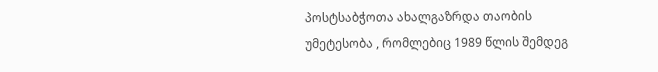პოსტსაბჭოთა ახალგაზრდა თაობის უმეტესობა , რომლებიც 1989 წლის შემდეგ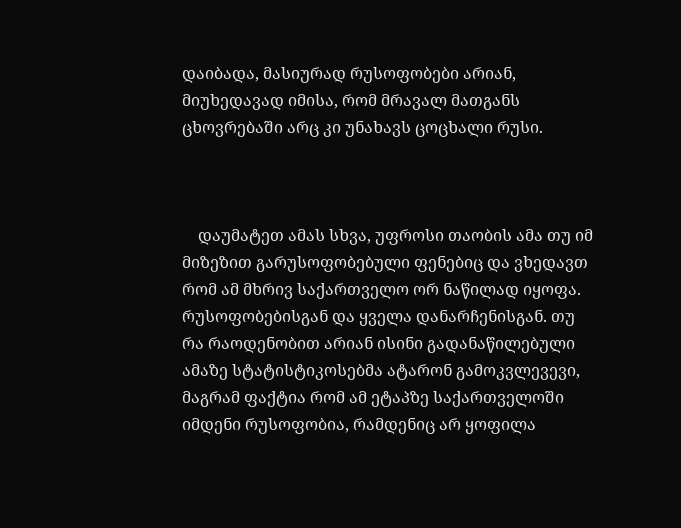დაიბადა, მასიურად რუსოფობები არიან, მიუხედავად იმისა, რომ მრავალ მათგანს ცხოვრებაში არც კი უნახავს ცოცხალი რუსი.



    დაუმატეთ ამას სხვა, უფროსი თაობის ამა თუ იმ მიზეზით გარუსოფობებული ფენებიც და ვხედავთ რომ ამ მხრივ საქართველო ორ ნაწილად იყოფა. რუსოფობებისგან და ყველა დანარჩენისგან. თუ რა რაოდენობით არიან ისინი გადანაწილებული ამაზე სტატისტიკოსებმა ატარონ გამოკვლევევი, მაგრამ ფაქტია რომ ამ ეტაპზე საქართველოში იმდენი რუსოფობია, რამდენიც არ ყოფილა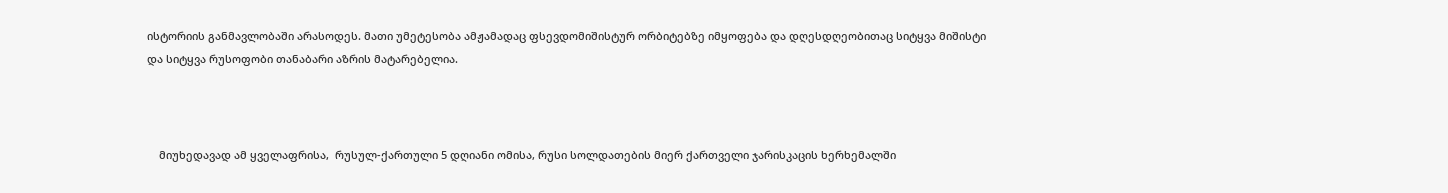ისტორიის განმავლობაში არასოდეს. მათი უმეტესობა ამჟამადაც ფსევდომიშისტურ ორბიტებზე იმყოფება და დღესდღეობითაც სიტყვა მიშისტი და სიტყვა რუსოფობი თანაბარი აზრის მატარებელია.



    მიუხედავად ამ ყველაფრისა,  რუსულ-ქართული 5 დღიანი ომისა, რუსი სოლდათების მიერ ქართველი ჯარისკაცის ხერხემალში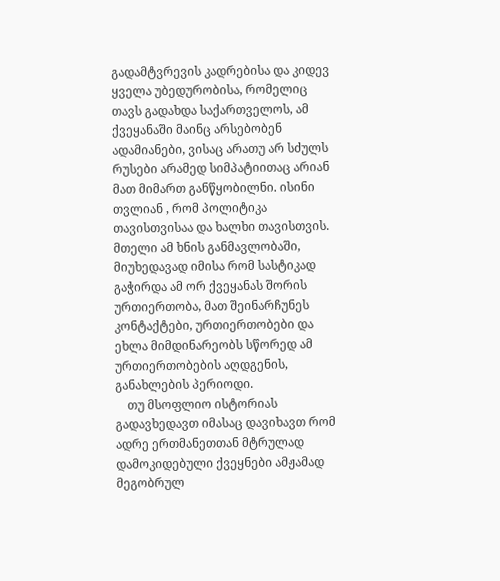გადამტვრევის კადრებისა და კიდევ ყველა უბედურობისა, რომელიც თავს გადახდა საქართველოს, ამ ქვეყანაში მაინც არსებობენ ადამიანები, ვისაც არათუ არ სძულს რუსები არამედ სიმპატიითაც არიან მათ მიმართ განწყობილნი. ისინი თვლიან , რომ პოლიტიკა თავისთვისაა და ხალხი თავისთვის. მთელი ამ ხნის განმავლობაში, მიუხედავად იმისა რომ სასტიკად გაჭირდა ამ ორ ქვეყანას შორის ურთიერთობა, მათ შეინარჩუნეს კონტაქტები, ურთიერთობები და ეხლა მიმდინარეობს სწორედ ამ ურთიერთობების აღდგენის, განახლების პერიოდი.
    თუ მსოფლიო ისტორიას გადავხედავთ იმასაც დავიხავთ რომ ადრე ერთმანეთთან მტრულად დამოკიდებული ქვეყნები ამჟამად მეგობრულ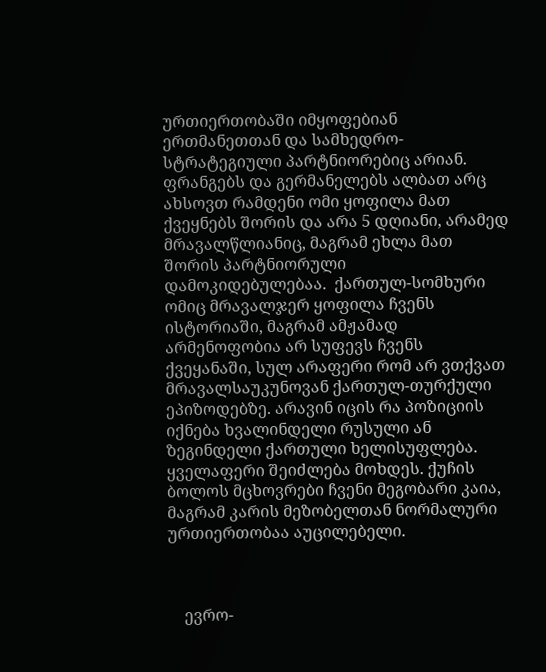ურთიერთობაში იმყოფებიან ერთმანეთთან და სამხედრო-სტრატეგიული პარტნიორებიც არიან. ფრანგებს და გერმანელებს ალბათ არც ახსოვთ რამდენი ომი ყოფილა მათ ქვეყნებს შორის და არა 5 დღიანი, არამედ მრავალწლიანიც, მაგრამ ეხლა მათ შორის პარტნიორული დამოკიდებულებაა.  ქართულ-სომხური ომიც მრავალჯერ ყოფილა ჩვენს ისტორიაში, მაგრამ ამჟამად არმენოფობია არ სუფევს ჩვენს ქვეყანაში, სულ არაფერი რომ არ ვთქვათ მრავალსაუკუნოვან ქართულ-თურქული ეპიზოდებზე. არავინ იცის რა პოზიციის იქნება ხვალინდელი რუსული ან ზეგინდელი ქართული ხელისუფლება. ყველაფერი შეიძლება მოხდეს. ქუჩის ბოლოს მცხოვრები ჩვენი მეგობარი კაია, მაგრამ კარის მეზობელთან ნორმალური ურთიერთობაა აუცილებელი.



    ევრო-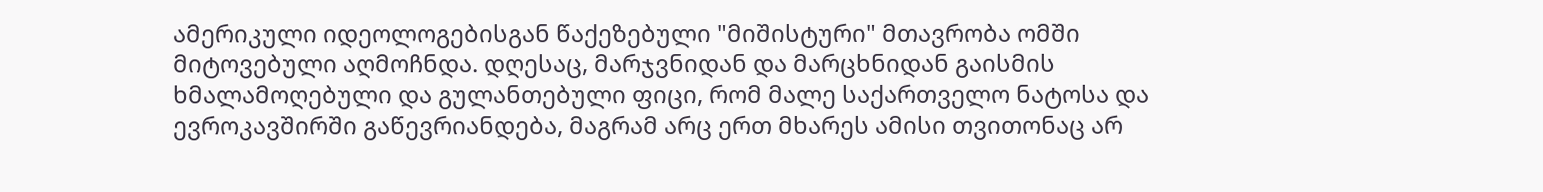ამერიკული იდეოლოგებისგან წაქეზებული "მიშისტური" მთავრობა ომში მიტოვებული აღმოჩნდა. დღესაც, მარჯვნიდან და მარცხნიდან გაისმის ხმალამოღებული და გულანთებული ფიცი, რომ მალე საქართველო ნატოსა და ევროკავშირში გაწევრიანდება, მაგრამ არც ერთ მხარეს ამისი თვითონაც არ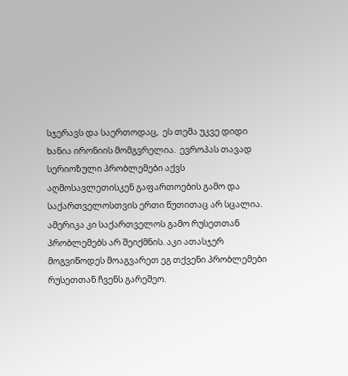სჯერავს და საერთოდაც,  ეს თემა უკვე დიდი ხანია ირონიის მომგვრელია.  ევროპას თავად სერიოზული პრობლემები აქვს აღმოსავლეთისკენ გაფართოების გამო და საქართველოსთვის ერთი წუთითაც არ სცალია. ამერიკა კი საქართველოს გამო რუსეთთან პრობლემებს არ შეიქმნის. აკი ათასჯერ მოგვიწოდეს მოაგვარეთ ეგ თქვენი პრობლემები რუსეთთან ჩვენს გარეშეო.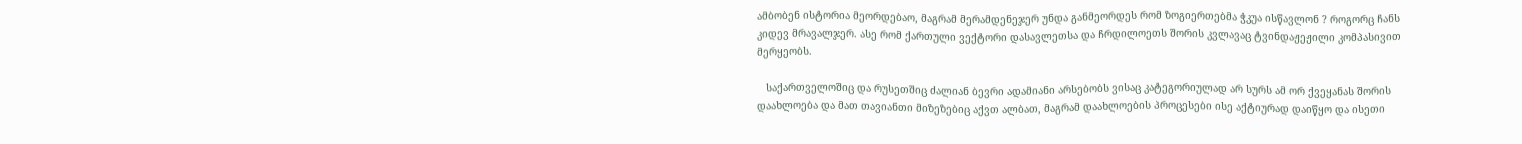ამბობენ ისტორია მეორდებაო, მაგრამ მერამდენეჯერ უნდა განმეორდეს რომ ზოგიერთებმა ჭკუა ისწავლონ ? როგორც ჩანს კიდევ მრავალჯერ. ასე რომ ქართული ვექტორი დასავლეთსა და ჩრდილოეთს შორის კვლავაც ტვინდაჟეჟილი კომპასივით მერყეობს.

   საქართველოშიც და რუსეთშიც ძალიან ბევრი ადამიანი არსებობს ვისაც კატეგორიულად არ სურს ამ ორ ქვეყანას შორის დაახლოება და მათ თავიანთი მიზეზებიც აქვთ ალბათ, მაგრამ დაახლოების პროცესები ისე აქტიურად დაიწყო და ისეთი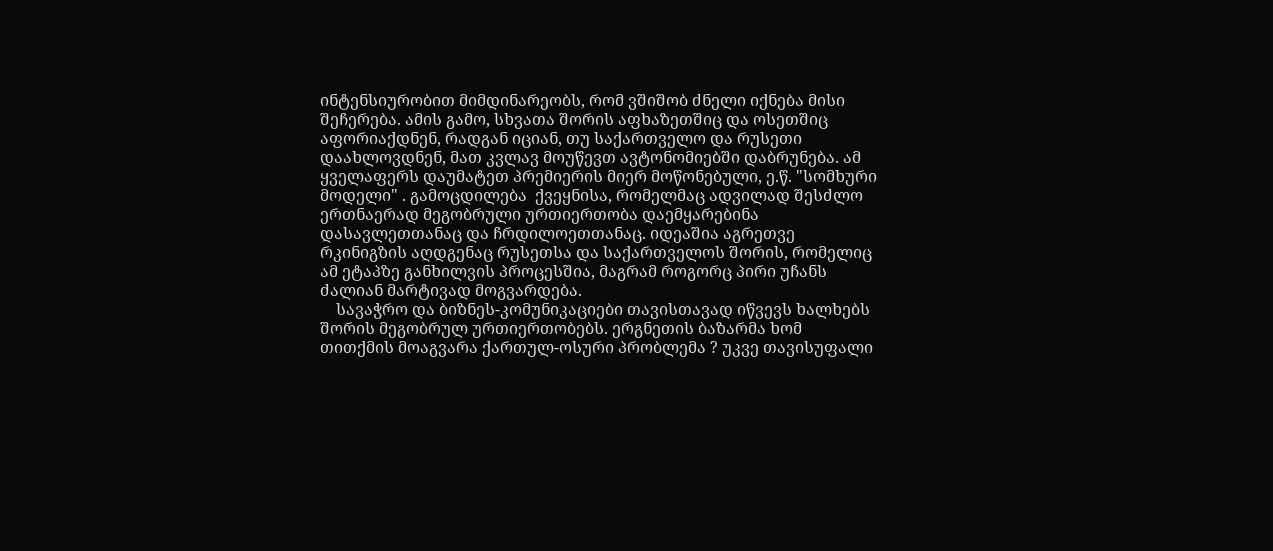ინტენსიურობით მიმდინარეობს, რომ ვშიშობ ძნელი იქნება მისი შეჩერება. ამის გამო, სხვათა შორის აფხაზეთშიც და ოსეთშიც აფორიაქდნენ, რადგან იციან, თუ საქართველო და რუსეთი დაახლოვდნენ, მათ კვლავ მოუწევთ ავტონომიებში დაბრუნება. ამ ყველაფერს დაუმატეთ პრემიერის მიერ მოწონებული, ე.წ. "სომხური მოდელი" . გამოცდილება  ქვეყნისა, რომელმაც ადვილად შესძლო ერთნაერად მეგობრული ურთიერთობა დაემყარებინა დასავლეთთანაც და ჩრდილოეთთანაც. იდეაშია აგრეთვე რკინიგზის აღდგენაც რუსეთსა და საქართველოს შორის, რომელიც ამ ეტაპზე განხილვის პროცესშია, მაგრამ როგორც პირი უჩანს ძალიან მარტივად მოგვარდება.
    სავაჭრო და ბიზნეს-კომუნიკაციები თავისთავად იწვევს ხალხებს შორის მეგობრულ ურთიერთობებს. ერგნეთის ბაზარმა ხომ თითქმის მოაგვარა ქართულ-ოსური პრობლემა ? უკვე თავისუფალი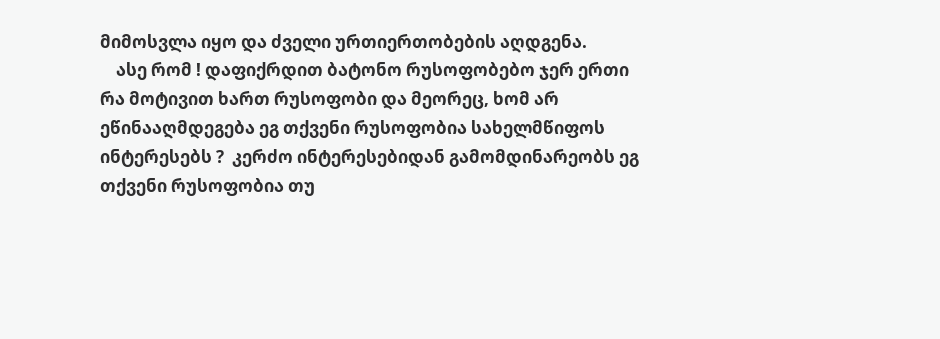მიმოსვლა იყო და ძველი ურთიერთობების აღდგენა.
    ასე რომ ! დაფიქრდით ბატონო რუსოფობებო ჯერ ერთი რა მოტივით ხართ რუსოფობი და მეორეც, ხომ არ ეწინააღმდეგება ეგ თქვენი რუსოფობია სახელმწიფოს ინტერესებს ?  კერძო ინტერესებიდან გამომდინარეობს ეგ თქვენი რუსოფობია თუ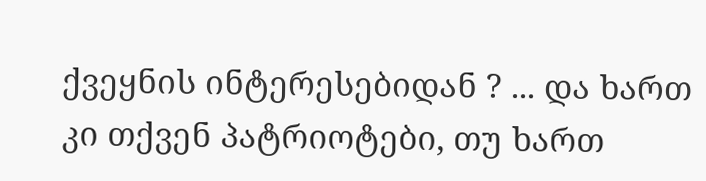ქვეყნის ინტერესებიდან ? ... და ხართ  კი თქვენ პატრიოტები, თუ ხართ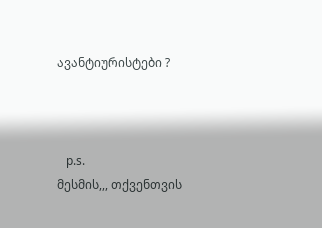ავანტიურისტები ?



   p.s.
მესმის,,, თქვენთვის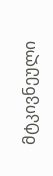მტკივნეული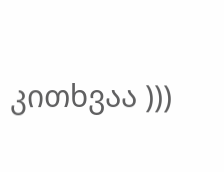კითხვაა )))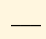___